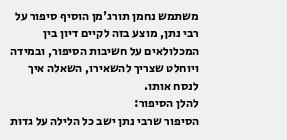משתמש נחמן תורג'מן הוסיף סיפור על רבי נתן, מוצע בזה לקיים דיון בין המכלולאים על חשיבות הסיפור, ובמידה ויוחלט שצריך להשאירו, השאלה איך לנסח אותו.
להלן הסיפור:
הסיפור שרבי נתן ישב כל הלילה על גדות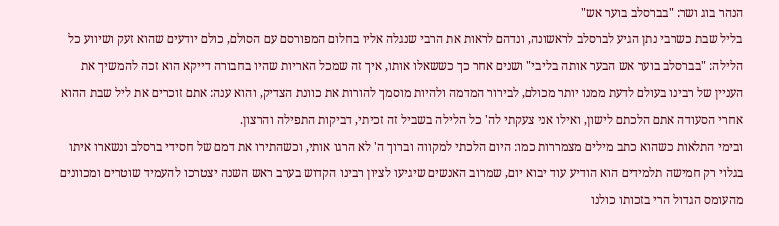הנהר בוג ושר: "בברסלב בוער אש"
בליל שבת כשרבי נתן הגיע לברסלב לראשונה, ונדהם לראות את הרבי שנגלה אליו בחלום המפורסם עם הסולם, כולם יודעים שהוא זעק ושיווע כל הלילה: "בברסלב בוער אש הבער אותה בליבי" ושנים אחר כך כששאלו אותו, איך זה שמכל האריות שהיו בחבורה דייקא הוא זכה להמשיך את העניין של רבינו בעולם לדעת ממנו יותר מכולם, לבירור המדמה ולהיות מוסמך להורות את כוונת הצדיק, והוא ענה: אתם זוכרים את ליל שבת ההוא אחרי הסעודה אתם הלכתם לישון, ואילו אני צעקתי לה' כל הלילה בשביל זה זכיתי, דביקות התפילה והרצון.
ובימי התלאות כשהוא כתב מילים מצמררות כמו: היום הלכתי למקווה וברוך ה' לא הרגו אותי, וכשהתירו את דמם של חסידי ברסלב ונשארו איתו בגלוי רק חמישה תלמידים הוא הודיע עוד יבוא יום, שמרוב האנשים שיגיעו לציון רבינו הקדוש בערב ראש השנה יצטרכו להעמיד שוטרים ומכוונים מהעומס הגדול הרי בזכותו כולנו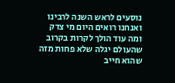נוסעים לראש השנה לרבינו ואנחנו רואים היום מי צדק ומה עוד הולך לקרות בקרוב שהעולם יגלה שלא פחות מזה שהוא חייב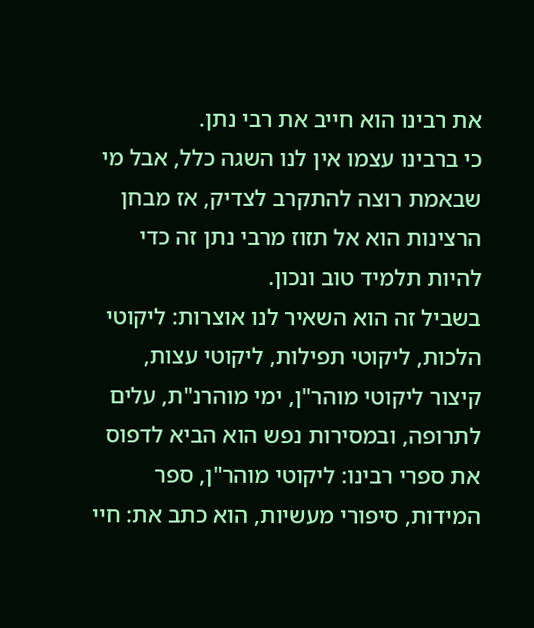את רבינו הוא חייב את רבי נתן.
כי ברבינו עצמו אין לנו השגה כלל, אבל מי שבאמת רוצה להתקרב לצדיק, אז מבחן הרצינות הוא אל תזוז מרבי נתן זה כדי להיות תלמיד טוב ונכון.
בשביל זה הוא השאיר לנו אוצרות: ליקוטי הלכות, ליקוטי תפילות, ליקוטי עצות, קיצור ליקוטי מוהר"ן, ימי מוהרנ"ת, עלים לתרופה, ובמסירות נפש הוא הביא לדפוס את ספרי רבינו: ליקוטי מוהר"ן, ספר המידות, סיפורי מעשיות, הוא כתב את: חיי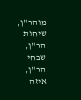מוהר"ן, שיחות הר"ן, שבחי הר"ן, איזה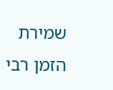שמירת הזמן רבי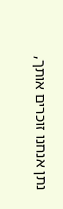נתן אנחנו זוכרים אותך,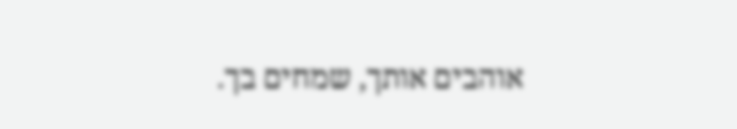אוהבים אותך, שמחים בך.